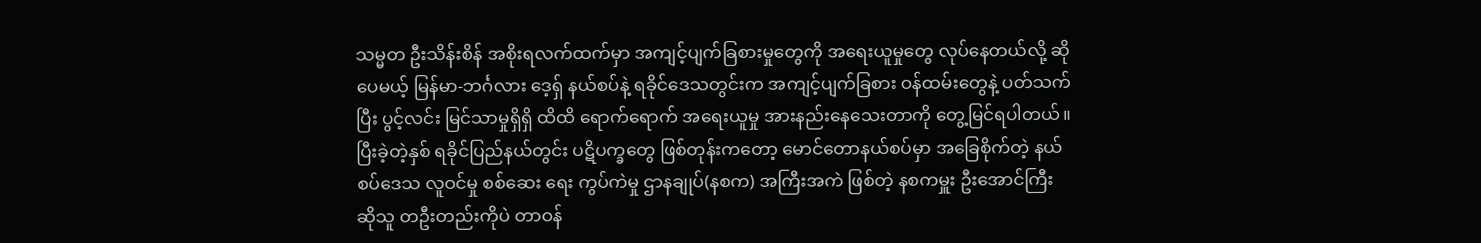သမ္မတ ဦးသိန်းစိန် အစိုးရလက်ထက်မှာ အကျင့်ပျက်ခြစားမှုတွေကို အရေးယူမှုတွေ လုပ်နေတယ်လို့ ဆိုပေမယ့် မြန်မာ-ဘင်္ဂလား ဒေ့ရှ် နယ်စပ်နဲ့ ရခိုင်ဒေသတွင်းက အကျင့်ပျက်ခြစား ဝန်ထမ်းတွေနဲ့ ပတ်သက်ပြီး ပွင့်လင်း မြင်သာမှုရှိရှိ ထိထိ ရောက်ရောက် အရေးယူမှု အားနည်းနေသေးတာကို တွေ့မြင်ရပါတယ်။
ပြီးခဲ့တဲ့နှစ် ရခိုင်ပြည်နယ်တွင်း ပဋိပက္ခတွေ ဖြစ်တုန်းကတော့ မောင်တောနယ်စပ်မှာ အခြေစိုက်တဲ့ နယ်စပ်ဒေသ လူဝင်မှု စစ်ဆေး ရေး ကွပ်ကဲမှု ဌာနချုပ်(နစက) အကြီးအကဲ ဖြစ်တဲ့ နစကမှူး ဦးအောင်ကြီး ဆိုသူ တဦးတည်းကိုပဲ တာဝန်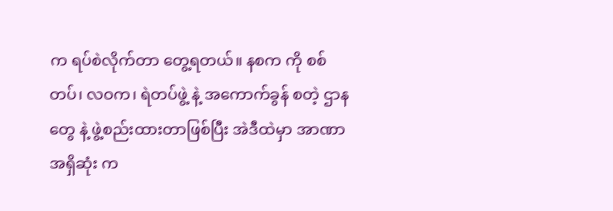က ရပ်စဲလိုက်တာ တွေ့ရတယ်။ နစက ကို စစ်တပ်၊ လဝက၊ ရဲတပ်ဖွဲ့ နဲ့ အကောက်ခွန် စတဲ့ ဌာနတွေ နဲ့ ဖွဲ့စည်းထားတာဖြစ်ပြီး အဲဒီထဲမှာ အာဏာအရှိဆုံး က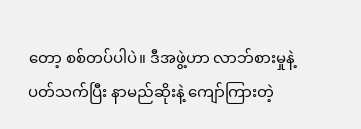တော့ စစ်တပ်ပါပဲ။ ဒီအဖွဲ့ဟာ လာဘ်စားမှုနဲ့ ပတ်သက်ပြီး နာမည်ဆိုးနဲ့ ကျော်ကြားတဲ့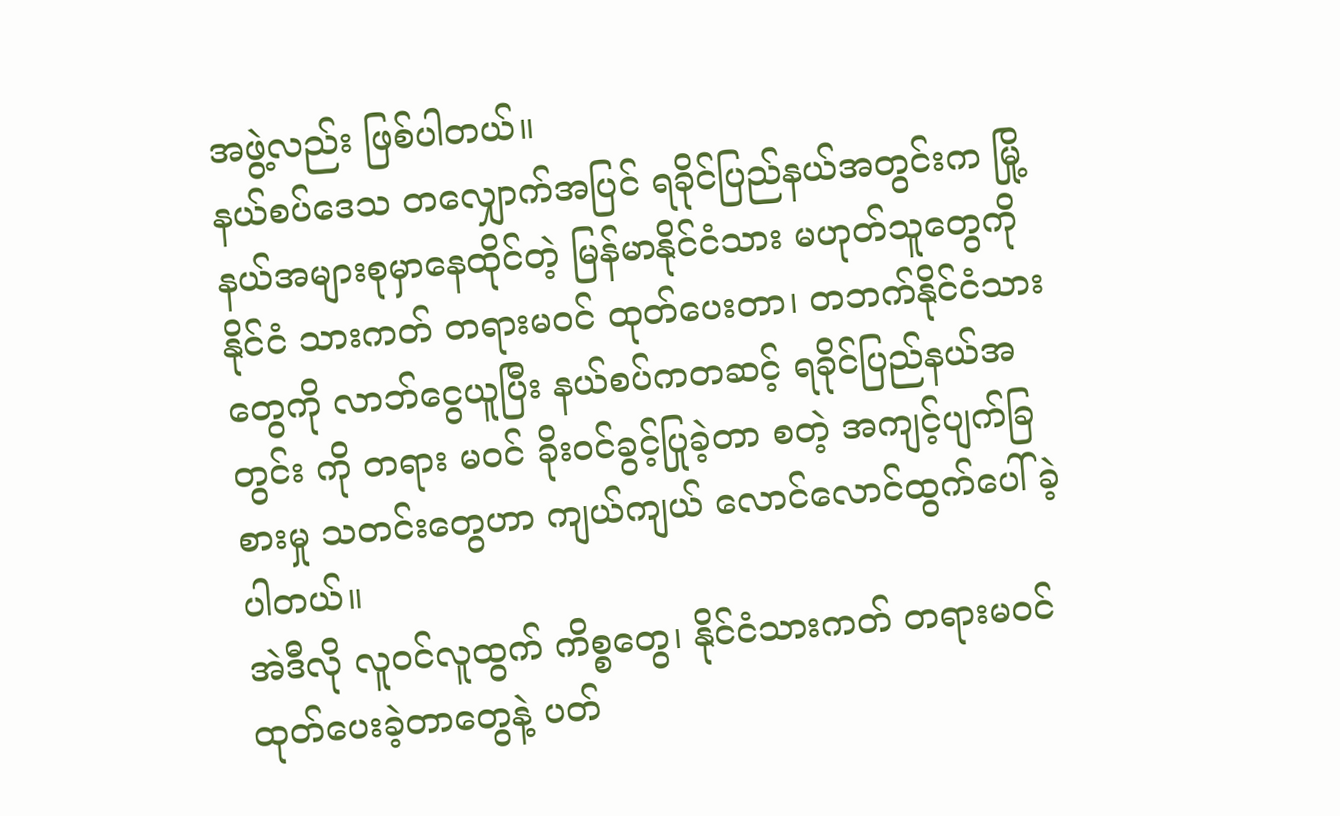အဖွဲ့လည်း ဖြစ်ပါတယ်။
နယ်စပ်ဒေသ တလျှောက်အပြင် ရခိုင်ပြည်နယ်အတွင်းက မြို့နယ်အများစုမှာနေထိုင်တဲ့ မြန်မာနိုင်ငံသား မဟုတ်သူတွေကို နိုင်ငံ သားကတ် တရားမဝင် ထုတ်ပေးတာ၊ တဘက်နိုင်ငံသားတွေကို လာဘ်ငွေယူပြီး နယ်စပ်ကတဆင့် ရခိုင်ပြည်နယ်အတွင်း ကို တရား မဝင် ခိုးဝင်ခွင့်ပြုခဲ့တာ စတဲ့ အကျင့်ပျက်ခြစားမှု သတင်းတွေဟာ ကျယ်ကျယ် လောင်လောင်ထွက်ပေါ်ခဲ့ပါတယ်။
အဲဒီလို လူဝင်လူထွက် ကိစ္စတွေ၊ နိုင်ငံသားကတ် တရားမဝင် ထုတ်ပေးခဲ့တာတွေနဲ့ ပတ်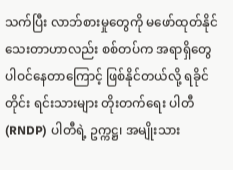သက်ပြီး လာဘ်စားမှုတွေကို မဖော်ထုတ်နိုင် သေးတာဟာလည်း စစ်တပ်က အရာရှိတွေ ပါဝင်နေတာကြောင့် ဖြစ်နိုင်တယ်လို့ ရခိုင်တိုင်း ရင်းသားများ တိုးတက်ရေး ပါတီ (RNDP) ပါတီရဲ့ ဥက္ကဋ္ဌ၊ အမျိုးသား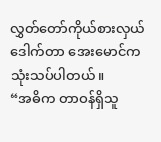လွှတ်တော်ကိုယ်စားလှယ် ဒေါက်တာ အေးမောင်က သုံးသပ်ပါတယ်။
“အဓိက တာဝန်ရှိသူ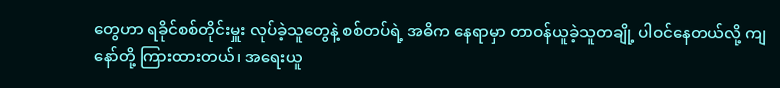တွေဟာ ရခိုင်စစ်တိုင်းမှူး လုပ်ခဲ့သူတွေနဲ့ စစ်တပ်ရဲ့ အဓိက နေရာမှာ တာဝန်ယူခဲ့သူတချို့ ပါဝင်နေတယ်လို့ ကျနော်တို့ ကြားထားတယ်၊ အရေးယူ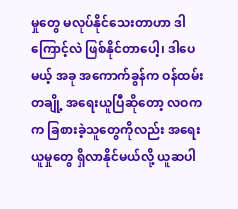မှုတွေ မလုပ်နိုင်သေးတာဟာ ဒါကြောင့်လဲ ဖြစ်နိုင်တာပေါ့၊ ဒါပေမယ့် အခု အကောက်ခွန်က ဝန်ထမ်းတချို့ အရေးယူပြီဆိုတော့ လဝက က ခြစားခဲ့သူတွေကိုလည်း အရေးယူမှုတွေ ရှိလာနိုင်မယ်လို့ ယူဆပါ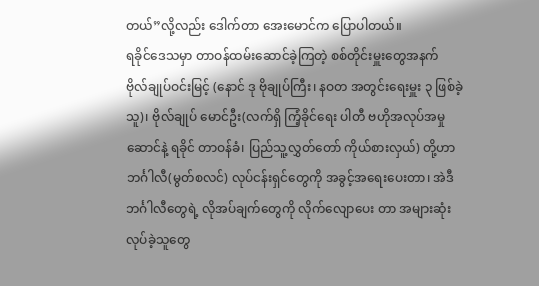တယ်”လို့လည်း ဒေါက်တာ အေးမောင်က ပြောပါတယ်။
ရခိုင်ဒေသမှာ တာဝန်ထမ်းဆောင်ခဲ့ကြတဲ့ စစ်တိုင်းမှူးတွေအနက် ဗိုလ်ချုပ်ဝင်းမြင့် (နောင် ဒု ဗိုချုပ်ကြီး၊ နဝတ အတွင်းရေးမှူး ၃ ဖြစ်ခဲ့သူ)၊ ဗိုလ်ချုပ် မောင်ဦး(လက်ရှိ ကြံ့ခိုင်ရေး ပါတီ ဗဟိုအလုပ်အမှုဆောင်နဲ့ ရခိုင် တာဝန်ခံ၊ ပြည်သူ့လွှတ်တော် ကိုယ်စားလှယ်) တို့ဟာ ဘင်္ဂါလီ(မွတ်စလင်) လုပ်ငန်းရှင်တွေကို အခွင့်အရေးပေးတာ၊ အဲဒီ ဘင်္ဂါလီတွေရဲ့ လိုအပ်ချက်တွေကို လိုက်လျောပေး တာ အများဆုံး လုပ်ခဲ့သူတွေ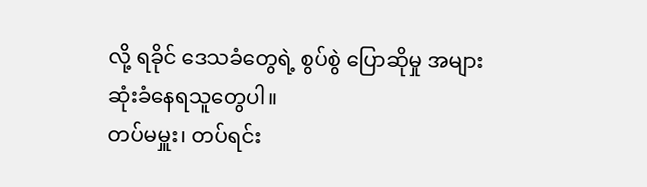လို့ ရခိုင် ဒေသခံတွေရဲ့ စွပ်စွဲ ပြောဆိုမှု အများဆုံးခံနေရသူတွေပါ။
တပ်မမှူး၊ တပ်ရင်း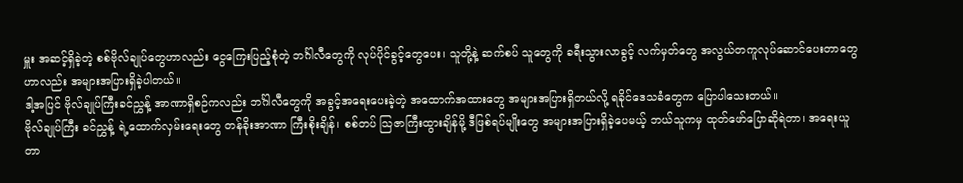မှူး အဆင့်ရှိခဲ့တဲ့ စစ်ဗိုလ်ချုပ်တွေဟာလည်း ငွေကြေးပြည့်စုံတဲ့ ဘင်္ဂါလီတွေကို လုပ်ပိုင်ခွင့်တွေပေး၊ သူတို့နဲ့ ဆက်စပ် သူတွေကို ခရီးသွားလာခွင့် လက်မှတ်တွေ အလွယ်တကူလုပ်ဆောင်ပေးတာတွေဟာလည်း အများအပြားရှိခဲ့ပါတယ်။
ဒါ့အပြင် ဗိုလ်ချုပ်ကြီးခင်ညွှန့် အာဏာရှိစဉ်ကလည်း ဘင်္ဂါလီတွေကို အခွင့်အရေးပေးခဲ့တဲ့ အထောက်အထားတွေ အများအပြားရှိတယ်လို့ ရခိုင်ဒေသခံတွေက ပြောပါသေးတယ်။
ဗိုလ်ချုပ်ကြီး ခင်ညွှန့် ရဲ့ထောက်လှမ်းရေးတွေ တန်ခိုးအာဏာ ကြီးစိုးချိန်၊ စစ်တပ် သြဇာကြီးထွားချိန်မို့ ဒီဖြစ်ရပ်မျိုးတွေ အများအပြားရှိခဲ့ပေမယ့် ဘယ်သူကမှ ထုတ်ဖော်ပြောဆိုရဲတာ၊ အရေးယူတာ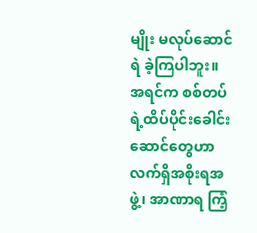မျိုး မလုပ်ဆောင်ရဲ ခဲ့ကြပါဘူး။
အရင်က စစ်တပ်ရဲ့ထိပ်ပိုင်းခေါင်းဆောင်တွေဟာ လက်ရှိအစိုးရအဖွဲ့၊ အာဏာရ ကြံ့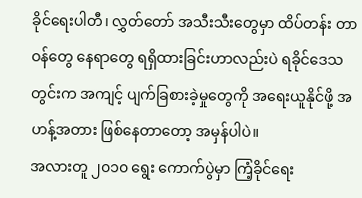ခိုင်ရေးပါတီ၊ လွှတ်တော် အသီးသီးတွေမှာ ထိပ်တန်း တာဝန်တွေ နေရာတွေ ရရှိထားခြင်းဟာလည်းပဲ ရခိုင်ဒေသတွင်းက အကျင့် ပျက်ခြစားခဲ့မှုတွေကို အရေးယူနိုင်ဖို့ အဟန့်အတား ဖြစ်နေတာတော့ အမှန်ပါပဲ။
အလားတူ ၂၀၁၀ ရွေး ကောက်ပွဲမှာ ကြံ့ခိုင်ရေး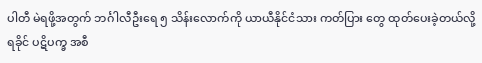ပါတီ မဲရဖို့အတွက် ဘင်္ဂါလီဦးရေ ၅ သိန်းလောက်ကို ယာယီနိုင်ငံသား ကတ်ပြား တွေ ထုတ်ပေးခဲ့တယ်လို့ ရခိုင် ပဋိပက္ခ အစီ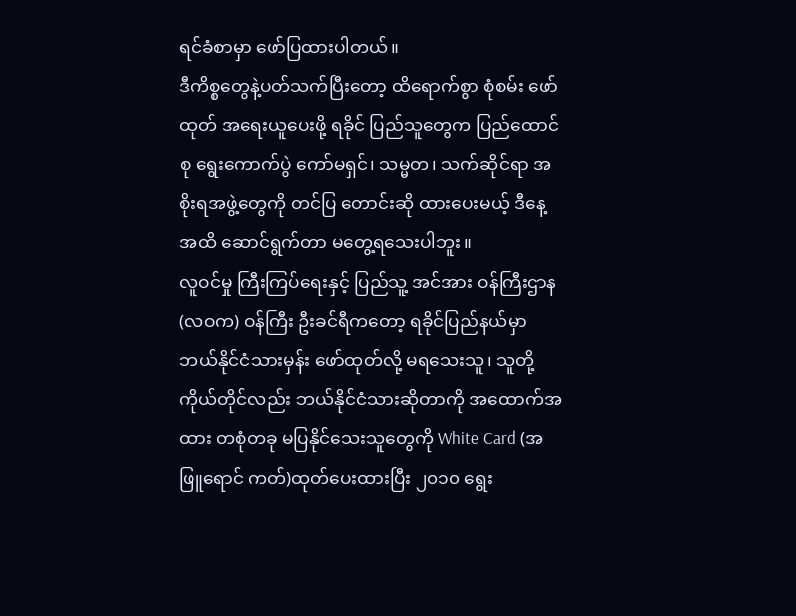ရင်ခံစာမှာ ဖော်ပြထားပါတယ်။
ဒီကိစ္စတွေနဲ့ပတ်သက်ပြီးတော့ ထိရောက်စွာ စုံစမ်း ဖော်ထုတ် အရေးယူပေးဖို့ ရခိုင် ပြည်သူတွေက ပြည်ထောင်စု ရွေးကောက်ပွဲ ကော်မရှင်၊ သမ္မတ၊ သက်ဆိုင်ရာ အစိုးရအဖွဲ့တွေကို တင်ပြ တောင်းဆို ထားပေးမယ့် ဒီနေ့အထိ ဆောင်ရွက်တာ မတွေ့ရသေးပါဘူး။
လူဝင်မှု ကြီးကြပ်ရေးနှင့် ပြည်သူ့ အင်အား ဝန်ကြီးဌာန(လဝက) ဝန်ကြီး ဦးခင်ရီကတော့ ရခိုင်ပြည်နယ်မှာ ဘယ်နိုင်ငံသားမှန်း ဖော်ထုတ်လို့ မရသေးသူ၊ သူတို့ကိုယ်တိုင်လည်း ဘယ်နိုင်ငံသားဆိုတာကို အထောက်အထား တစုံတခု မပြနိုင်သေးသူတွေကို White Card (အဖြူရောင် ကတ်)ထုတ်ပေးထားပြီး ၂၀၁၀ ရွေး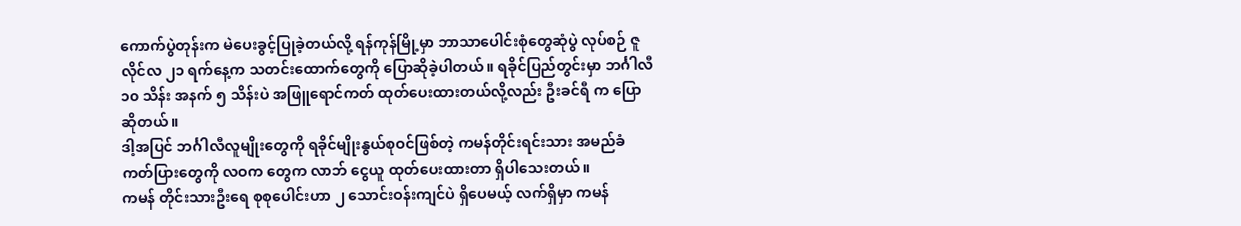ကောက်ပွဲတုန်းက မဲပေးခွင့်ပြုခဲ့တယ်လို့ ရန်ကုန်မြို့မှာ ဘာသာပေါင်းစုံတွေဆုံပွဲ လုပ်စဉ် ဇူလိုင်လ ၂၁ ရက်နေ့က သတင်းထောက်တွေကို ပြောဆိုခဲ့ပါတယ်။ ရခိုင်ပြည်တွင်းမှာ ဘင်္ဂါလီ ၁၀ သိန်း အနက် ၅ သိန်းပဲ အဖြူရောင်ကတ် ထုတ်ပေးထားတယ်လို့လည်း ဦးခင်ရီ က ပြောဆိုတယ်။
ဒါ့အပြင် ဘင်္ဂါလီလူမျိုးတွေကို ရခိုင်မျိုးနွယ်စုဝင်ဖြစ်တဲ့ ကမန်တိုင်းရင်းသား အမည်ခံ ကတ်ပြားတွေကို လဝက တွေက လာဘ် ငွေယူ ထုတ်ပေးထားတာ ရှိပါသေးတယ်။
ကမန် တိုင်းသားဦးရေ စုစုပေါင်းဟာ ၂ သောင်းဝန်းကျင်ပဲ ရှိပေမယ့် လက်ရှိမှာ ကမန်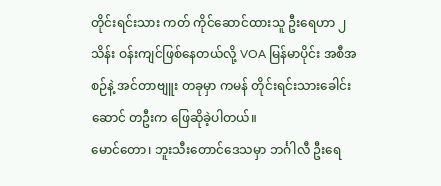တိုင်းရင်းသား ကတ် ကိုင်ဆောင်ထားသူ ဦးရေဟာ ၂ သိန်း ဝန်းကျင်ဖြစ်နေတယ်လို့ VOA မြန်မာပိုင်း အစီအစဉ်နဲ့ အင်တာဗျူး တခုမှာ ကမန် တိုင်းရင်းသားခေါင်းဆောင် တဦးက ဖြေဆိုခဲ့ပါတယ်။
မောင်တော၊ ဘူးသီးတောင်ဒေသမှာ ဘင်္ဂါလီ ဦးရေ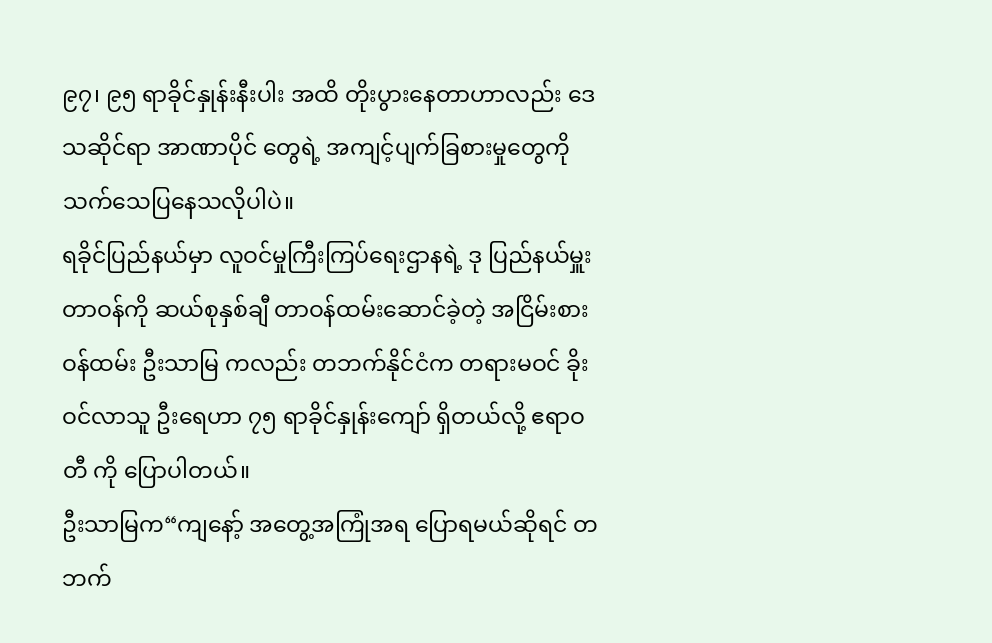၉၇၊ ၉၅ ရာခိုင်နှုန်းနီးပါး အထိ တိုးပွားနေတာဟာလည်း ဒေသဆိုင်ရာ အာဏာပိုင် တွေရဲ့ အကျင့်ပျက်ခြစားမှုတွေကို သက်သေပြနေသလိုပါပဲ။
ရခိုင်ပြည်နယ်မှာ လူဝင်မှုကြီးကြပ်ရေးဌာနရဲ့ ဒု ပြည်နယ်မှူး တာဝန်ကို ဆယ်စုနှစ်ချီ တာဝန်ထမ်းဆောင်ခဲ့တဲ့ အငြိမ်းစား ဝန်ထမ်း ဦးသာမြ ကလည်း တဘက်နိုင်ငံက တရားမဝင် ခိုးဝင်လာသူ ဦးရေဟာ ၇၅ ရာခိုင်နှုန်းကျော် ရှိတယ်လို့ ဧရာဝတီ ကို ပြောပါတယ်။
ဦးသာမြက“ကျနော့် အတွေ့အကြုံအရ ပြောရမယ်ဆိုရင် တဘက်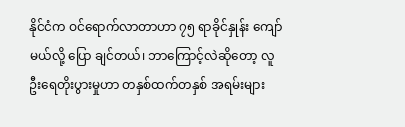နိုင်ငံက ဝင်ရောက်လာတာဟာ ၇၅ ရာခိုင်နှုန်း ကျော်မယ်လို့ ပြော ချင်တယ်၊ ဘာကြောင့်လဲဆိုတော့ လူဦးရေတိုးပွားမှုဟာ တနှစ်ထက်တနှစ် အရမ်းများ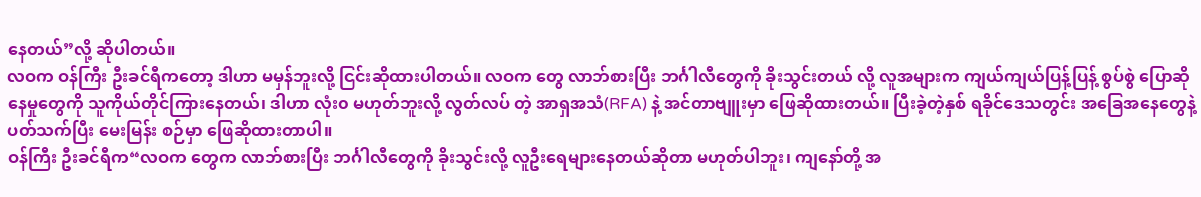နေတယ်”လို့ ဆိုပါတယ်။
လဝက ဝန်ကြီး ဦးခင်ရီကတော့ ဒါဟာ မမှန်ဘူးလို့ ငြင်းဆိုထားပါတယ်။ လဝက တွေ လာဘ်စားပြီး ဘင်္ဂါလီတွေကို ခိုးသွင်းတယ် လို့ လူအများက ကျယ်ကျယ်ပြန့်ပြန့် စွပ်စွဲ ပြောဆိုနေမှုတွေကို သူကိုယ်တိုင်ကြားနေတယ်၊ ဒါဟာ လုံး၀ မဟုတ်ဘူးလို့ လွတ်လပ် တဲ့ အာရှအသံ(RFA) နဲ့ အင်တာဗျူးမှာ ဖြေဆိုထားတယ်။ ပြီးခဲ့တဲ့နှစ် ရခိုင်ဒေသတွင်း အခြေအနေတွေနဲ့ပတ်သက်ပြီး မေးမြန်း စဉ်မှာ ဖြေဆိုထားတာပါ။
ဝန်ကြီး ဦးခင်ရီက“လဝက တွေက လာဘ်စားပြီး ဘင်္ဂါလီတွေကို ခိုးသွင်းလို့ လူဦးရေများနေတယ်ဆိုတာ မဟုတ်ပါဘူး၊ ကျနော်တို့ အ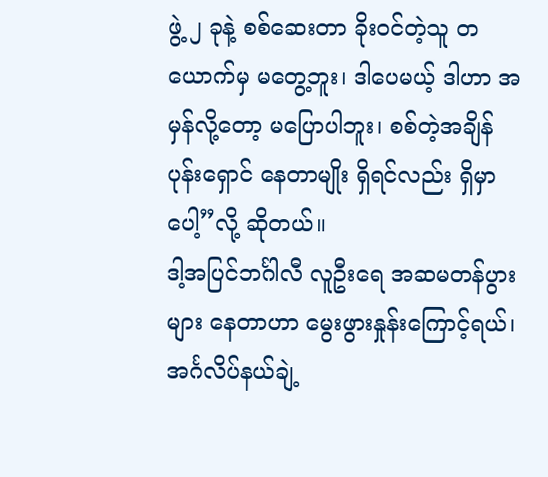ဖွဲ့ ၂ ခုနဲ့ စစ်ဆေးတာ ခိုးဝင်တဲ့သူ တယောက်မှ မတွေ့ဘူး၊ ဒါပေမယ့် ဒါဟာ အမှန်လို့တော့ မပြောပါဘူး၊ စစ်တဲ့အချိန် ပုန်းရှောင် နေတာမျိုး ရှိရင်လည်း ရှိမှာပေါ့”လို့ ဆိုတယ်။
ဒါ့အပြင်ဘင်္ဂါလီ လူဦးရေ အဆမတန်ပွားများ နေတာဟာ မွေးဖွားနှုန်းကြောင့်ရယ်၊ အင်္ဂလိပ်နယ်ချဲ့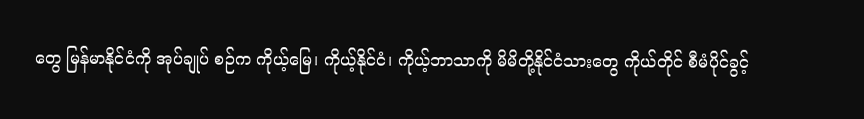တွေ မြန်မာနိုင်ငံကို အုပ်ချုပ် စဉ်က ကိုယ့်မြေ၊ ကိုယ့်နိုင်ငံ၊ ကိုယ့်ဘာသာကို မိမိတို့နိုင်ငံသားတွေ ကိုယ်တိုင် စီမံပိုင်ခွင့်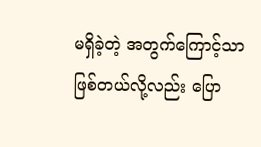မရှိခဲ့တဲ့ အတွက်ကြောင့်သာ ဖြစ်တယ်လို့လည်း ပြော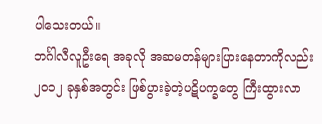ပါသေးတယ်။
ဘင်္ဂါလီလူဦးရေ အခုလို အဆမတန်များပြားနေတာကိုလည်း ၂၀၁၂ ခုနှစ်အတွင်း ဖြစ်ပွားခဲ့တဲ့ပဋိပက္ခတွေ ကြီးထွားလာ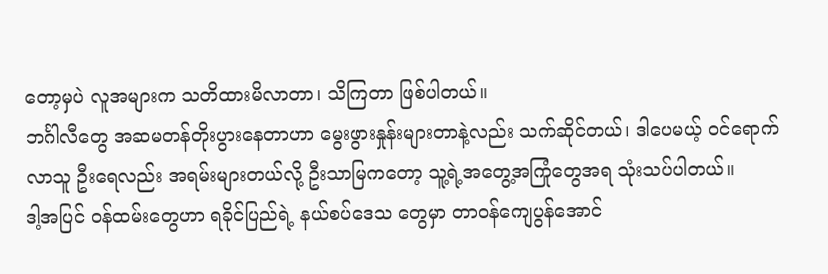တော့မှပဲ လူအများက သတိထားမိလာတာ၊ သိကြတာ ဖြစ်ပါတယ်။
ဘင်္ဂါလီတွေ အဆမတန်တိုးပွားနေတာဟာ မွေးဖွားနှုန်းများတာနဲ့လည်း သက်ဆိုင်တယ်၊ ဒါပေမယ့် ဝင်ရောက်လာသူ ဦးရေလည်း အရမ်းများတယ်လို့ ဦးသာမြကတော့ သူ့ရဲ့အတွေ့အကြုံတွေအရ သုံးသပ်ပါတယ်။
ဒါ့အပြင် ဝန်ထမ်းတွေဟာ ရခိုင်ပြည်ရဲ့ နယ်စပ်ဒေသ တွေမှာ တာဝန်ကျေပွန်အောင်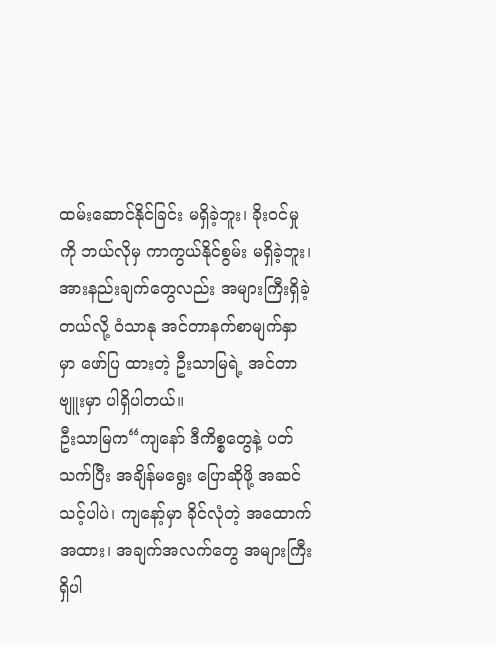ထမ်းဆောင်နိုင်ခြင်း မရှိခဲ့ဘူး၊ ခိုးဝင်မှုကို ဘယ်လိုမှ ကာကွယ်နိုင်စွမ်း မရှိခဲ့ဘူး၊ အားနည်းချက်တွေလည်း အများကြီးရှိခဲ့တယ်လို့ ဝံသာနု အင်တာနက်စာမျက်နှာမှာ ဖော်ပြ ထားတဲ့ ဦးသာမြရဲ့ အင်တာဗျူးမှာ ပါရှိပါတယ်။
ဦးသာမြက“ကျနော် ဒီကိစ္စတွေနဲ့ ပတ်သက်ပြီး အချိန်မရွေး ပြောဆိုဖို့ အဆင်သင့်ပါပဲ၊ ကျနော့်မှာ ခိုင်လုံတဲ့ အထောက် အထား၊ အချက်အလက်တွေ အများကြီးရှိပါ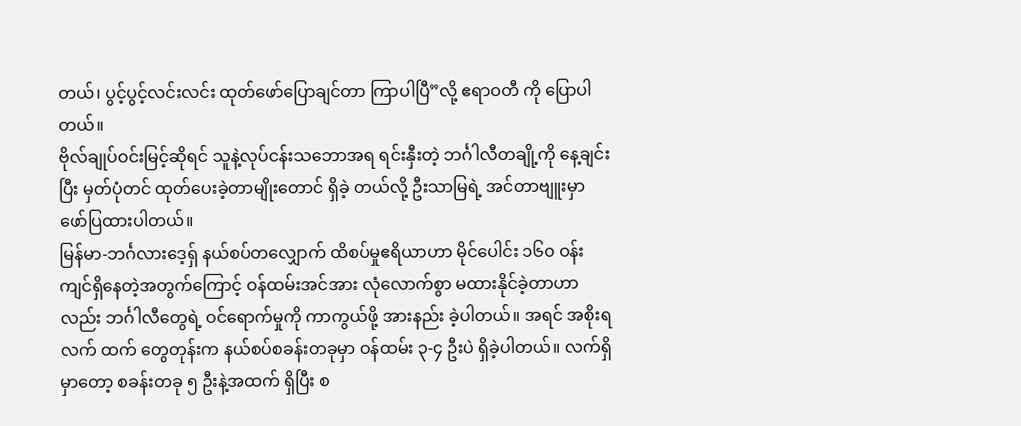တယ်၊ ပွင့်ပွင့်လင်းလင်း ထုတ်ဖော်ပြောချင်တာ ကြာပါပြီ”လို့ ဧရာဝတီ ကို ပြောပါတယ်။
ဗိုလ်ချုပ်ဝင်းမြင့်ဆိုရင် သူနဲ့လုပ်ငန်းသဘောအရ ရင်းနှီးတဲ့ ဘင်္ဂါလီတချို့ကို နေ့ချင်းပြီး မှတ်ပုံတင် ထုတ်ပေးခဲ့တာမျိုးတောင် ရှိခဲ့ တယ်လို့ ဦးသာမြရဲ့ အင်တာဗျူးမှာ ဖော်ပြထားပါတယ်။
မြန်မာ-ဘင်္ဂလားဒေ့ရှ် နယ်စပ်တလျှောက် ထိစပ်မှုဧရိယာဟာ မိုင်ပေါင်း ၁၆၀ ဝန်းကျင်ရှိနေတဲ့အတွက်ကြောင့် ဝန်ထမ်းအင်အား လုံလောက်စွာ မထားနိုင်ခဲ့တာဟာလည်း ဘင်္ဂါလီတွေရဲ့ ဝင်ရောက်မှုကို ကာကွယ်ဖို့ အားနည်း ခဲ့ပါတယ်။ အရင် အစိုးရ လက် ထက် တွေတုန်းက နယ်စပ်စခန်းတခုမှာ ဝန်ထမ်း ၃-၄ ဦးပဲ ရှိခဲ့ပါတယ်။ လက်ရှိမှာတော့ စခန်းတခု ၅ ဦးနဲ့အထက် ရှိပြီး စ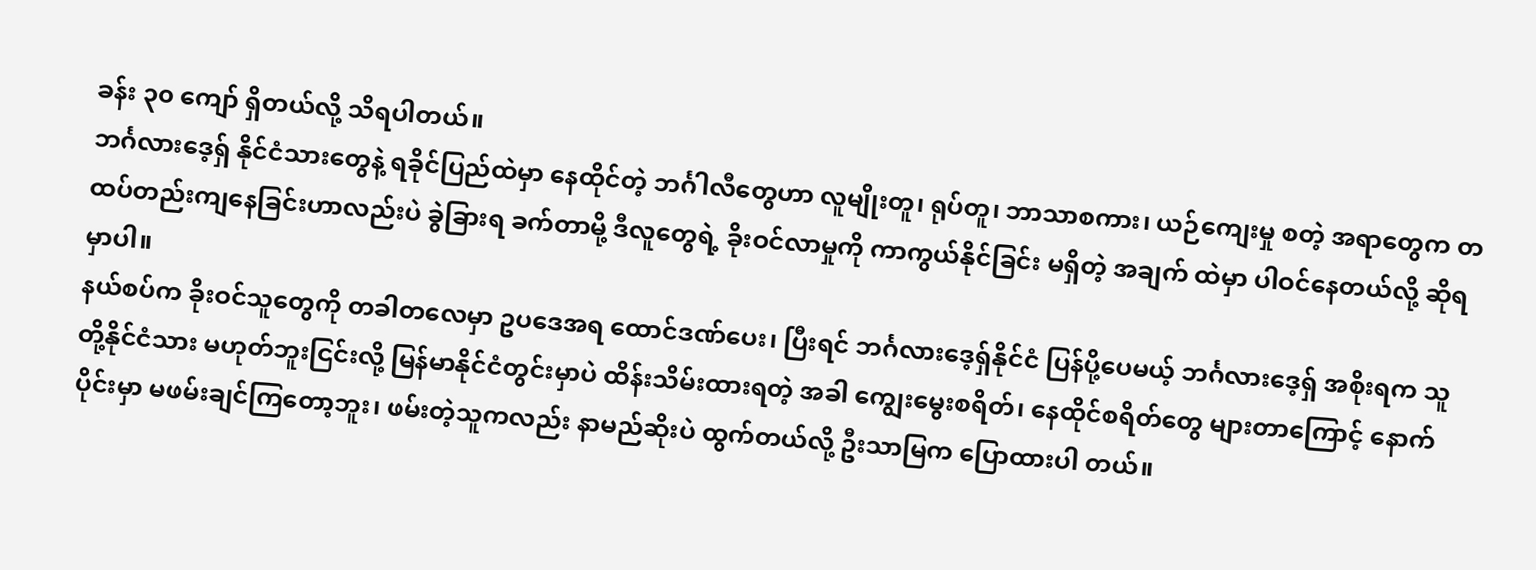ခန်း ၃၀ ကျော် ရှိတယ်လို့ သိရပါတယ်။
ဘင်္ဂလားဒေ့ရှ် နိုင်ငံသားတွေနဲ့ ရခိုင်ပြည်ထဲမှာ နေထိုင်တဲ့ ဘင်္ဂါလီတွေဟာ လူမျိုးတူ၊ ရုပ်တူ၊ ဘာသာစကား၊ ယဉ်ကျေးမှု စတဲ့ အရာတွေက တထပ်တည်းကျနေခြင်းဟာလည်းပဲ ခွဲခြားရ ခက်တာမို့ ဒီလူတွေရဲ့ ခိုးဝင်လာမှုကို ကာကွယ်နိုင်ခြင်း မရှိတဲ့ အချက် ထဲမှာ ပါဝင်နေတယ်လို့ ဆိုရမှာပါ။
နယ်စပ်က ခိုးဝင်သူတွေကို တခါတလေမှာ ဥပဒေအရ ထောင်ဒဏ်ပေး၊ ပြီးရင် ဘင်္ဂလားဒေ့ရှ်နိုင်ငံ ပြန်ပို့ပေမယ့် ဘင်္ဂလားဒေ့ရှ် အစိုးရက သူတို့နိုင်ငံသား မဟုတ်ဘူးငြင်းလို့ မြန်မာနိုင်ငံတွင်းမှာပဲ ထိန်းသိမ်းထားရတဲ့ အခါ ကျွေးမွေးစရိတ်၊ နေထိုင်စရိတ်တွေ များတာကြောင့် နောက်ပိုင်းမှာ မဖမ်းချင်ကြတော့ဘူး၊ ဖမ်းတဲ့သူကလည်း နာမည်ဆိုးပဲ ထွက်တယ်လို့ ဦးသာမြက ပြောထားပါ တယ်။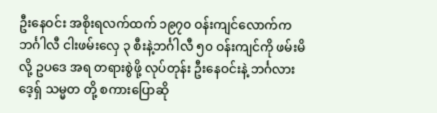ဦးနေဝင်း အစိုးရလက်ထက် ၁၉၇၀ ဝန်းကျင်လောက်က ဘင်္ဂါလီ ငါးဖမ်းလှေ ၃ စီးနဲ့ဘင်္ဂါလီ ၅၀ ဝန်းကျင်ကို ဖမ်းမိလို့ ဥပဒေ အရ တရားစွဲဖို့ လုပ်တုန်း ဦးနေဝင်းနဲ့ ဘင်္ဂလားဒေ့ရှ် သမ္မတ တို့ စကားပြောဆို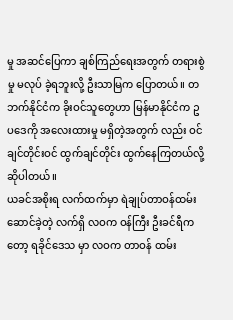မှု အဆင်ပြေကာ ချစ်ကြည်ရေးအတွက် တရားစွဲမှု မလုပ် ခဲ့ရဘူးလို့ ဦးသာမြက ပြောတယ်။ တဘက်နိုင်ငံက ခိုးဝင်သူတွေဟာ မြန်မာနိုင်ငံက ဥပဒေကို အလေးထားမှု မရှိတဲ့အတွက် လည်း ဝင်ချင်တိုင်းဝင် ထွက်ချင်တိုင်း ထွက်နေကြတယ်လို့ ဆိုပါတယ်။
ယခင်အစိုးရ လက်ထက်မှာ ရဲချုပ်တာဝန်ထမ်းဆောင်ခဲ့တဲ့ လက်ရှိ လဝက ဝန်ကြီး ဦးခင်ရီကတော့ ရခိုင်ဒေသ မှာ လဝက တာဝန် ထမ်း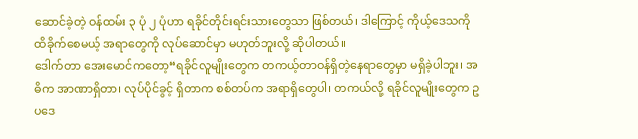ဆောင်ခဲ့တဲ့ ဝန်ထမ်း ၃ ပုံ ၂ ပုံဟာ ရခိုင်တိုင်းရင်းသားတွေသာ ဖြစ်တယ်၊ ဒါကြောင့် ကိုယ့်ဒေသကို ထိခိုက်စေမယ့် အရာတွေကို လုပ်ဆောင်မှာ မဟုတ်ဘူးလို့ ဆိုပါတယ်။
ဒေါက်တာ အေးမောင်ကတော့“ရခိုင်လူမျိုးတွေက တကယ့်တာဝန်ရှိတဲ့နေရာတွေမှာ မရှိခဲ့ပါဘူး၊ အဓိက အာဏာရှိတာ၊ လုပ်ပိုင်ခွင့် ရှိတာက စစ်တပ်က အရာရှိတွေပါ၊ တကယ်လို့ ရခိုင်လူမျိုးတွေက ဥပဒေ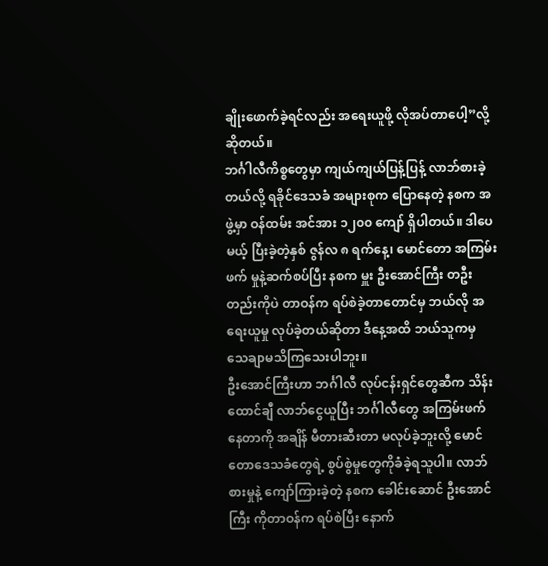ချိုးဖောက်ခဲ့ရင်လည်း အရေးယူဖို့ လိုအပ်တာပေါ့”လို့ ဆိုတယ်။
ဘင်္ဂါလီကိစ္စတွေမှာ ကျယ်ကျယ်ပြန့်ပြန့် လာဘ်စားခဲ့တယ်လို့ ရခိုင်ဒေသခံ အများစုက ပြောနေတဲ့ နစက အဖွဲ့မှာ ဝန်ထမ်း အင်အား ၁၂၀၀ ကျော် ရှိပါတယ်။ ဒါပေမယ့် ပြီးခဲ့တဲ့နှစ် ဇွန်လ ၈ ရက်နေ့၊ မောင်တော အကြမ်းဖက် မှုနဲ့ဆက်စပ်ပြီး နစက မှူး ဦးအောင်ကြီး တဦးတည်းကိုပဲ တာဝန်က ရပ်စဲခဲ့တာတောင်မှ ဘယ်လို အရေးယူမှု လုပ်ခဲ့တယ်ဆိုတာ ဒီနေ့အထိ ဘယ်သူကမှ သေချာမသိကြသေးပါဘူး။
ဦးအောင်ကြီးဟာ ဘင်္ဂါလီ လုပ်ငန်းရှင်တွေဆီက သိန်းထောင်ချီ လာဘ်ငွေယူပြီး ဘင်္ဂါလီတွေ အကြမ်းဖက် နေတာကို အချိန် မီတားဆီးတာ မလုပ်ခဲ့ဘူးလို့ မောင်တောဒေသခံတွေရဲ့ စွပ်စွဲမှုတွေကိုခံခဲ့ရသူပါ။ လာဘ် စားမှုနဲ့ ကျော်ကြားခဲ့တဲ့ နစက ခေါင်းဆောင် ဦးအောင်ကြီး ကိုတာဝန်က ရပ်စဲပြီး နောက်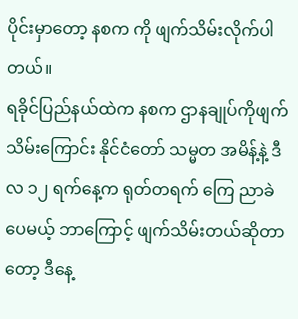ပိုင်းမှာတော့ နစက ကို ဖျက်သိမ်းလိုက်ပါတယ်။
ရခိုင်ပြည်နယ်ထဲက နစက ဌာနချုပ်ကိုဖျက်သိမ်းကြောင်း နိုင်ငံတော် သမ္မတ အမိန့်နဲ့ ဒီလ ၁၂ ရက်နေ့က ရုတ်တရက် ကြေ ညာခဲပေမယ့် ဘာကြောင့် ဖျက်သိမ်းတယ်ဆိုတာတော့ ဒီနေ့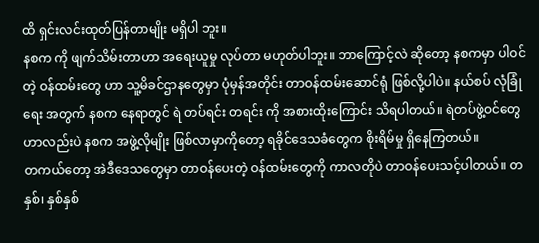ထိ ရှင်းလင်းထုတ်ပြန်တာမျိုး မရှိပါ ဘူး။
နစက ကို ဖျက်သိမ်းတာဟာ အရေးယူမှု လုပ်တာ မဟုတ်ပါဘူး။ ဘာကြောင့်လဲ ဆိုတော့ နစကမှာ ပါဝင်တဲ့ ဝန်ထမ်းတွေ ဟာ သူ့မိခင်ဌာနတွေမှာ ပုံမှန်အတိုင်း တာဝန်ထမ်းဆောင်ရုံ ဖြစ်လို့ပါပဲ။ နယ်စပ် လုံခြုံရေး အတွက် နစက နေရာတွင် ရဲ တပ်ရင်း တရင်း ကို အစားထိုးကြောင်း သိရပါတယ်။ ရဲတပ်ဖွဲ့ဝင်တွေဟာလည်းပဲ နစက အဖွဲ့လိုမျိုး ဖြစ်လာမှာကိုတော့ ရခိုင်ဒေသခံတွေက စိုးရိမ်မှု ရှိနေကြတယ်။
တကယ်တော့ အဲဒီဒေသတွေမှာ တာဝန်ပေးတဲ့ ဝန်ထမ်းတွေကို ကာလတိုပဲ တာဝန်ပေးသင့်ပါတယ်။ တနှစ်၊ နှစ်နှစ်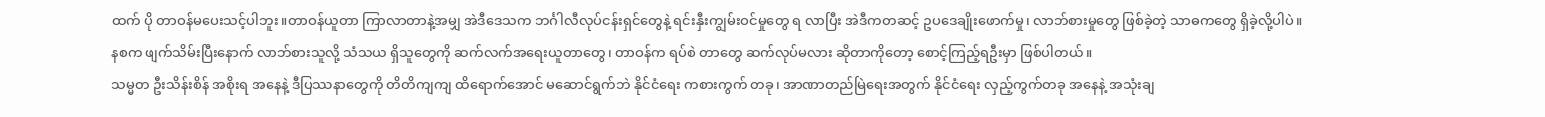ထက် ပို တာဝန်မပေးသင့်ပါဘူး။တာဝန်ယူတာ ကြာလာတာနဲ့အမျှ အဲဒီဒေသက ဘင်္ဂါလီလုပ်ငန်းရှင်တွေနဲ့ ရင်းနှီးကျွမ်းဝင်မှုတွေ ရ လာပြီး အဲဒီကတဆင့် ဥပဒေချိုးဖောက်မှု၊ လာဘ်စားမှုတွေ ဖြစ်ခဲ့တဲ့ သာဓကတွေ ရှိခဲ့လို့ပါပဲ။
နစက ဖျက်သိမ်းပြီးနောက် လာဘ်စားသူလို့ သံသယ ရှိသူတွေကို ဆက်လက်အရေးယူတာတွေ၊ တာဝန်က ရပ်စဲ တာတွေ ဆက်လုပ်မလား ဆိုတာကိုတော့ စောင့်ကြည့်ရဦးမှာ ဖြစ်ပါတယ်။
သမ္မတ ဦးသိန်းစိန် အစိုးရ အနေနဲ့ ဒီပြဿနာတွေကို တိတိကျကျ ထိရောက်အောင် မဆောင်ရွက်ဘဲ နိုင်ငံရေး ကစားကွက် တခု၊ အာဏာတည်မြဲရေးအတွက် နိုင်ငံရေး လှည့်ကွက်တခု အနေနဲ့ အသုံးချ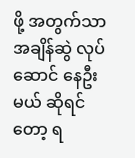ဖို့ အတွက်သာ အချိန်ဆွဲ လုပ်ဆောင် နေဦးမယ် ဆိုရင်တော့ ရ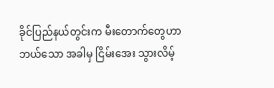ခိုင်ပြည်နယ်တွင်းက မီးတောက်တွေဟာ ဘယ်သော အခါမှ ငြိမ်းအေး သွားလိမ့်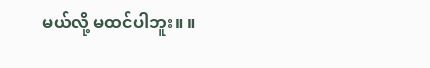မယ်လို့ မထင်ပါဘူး။ ။